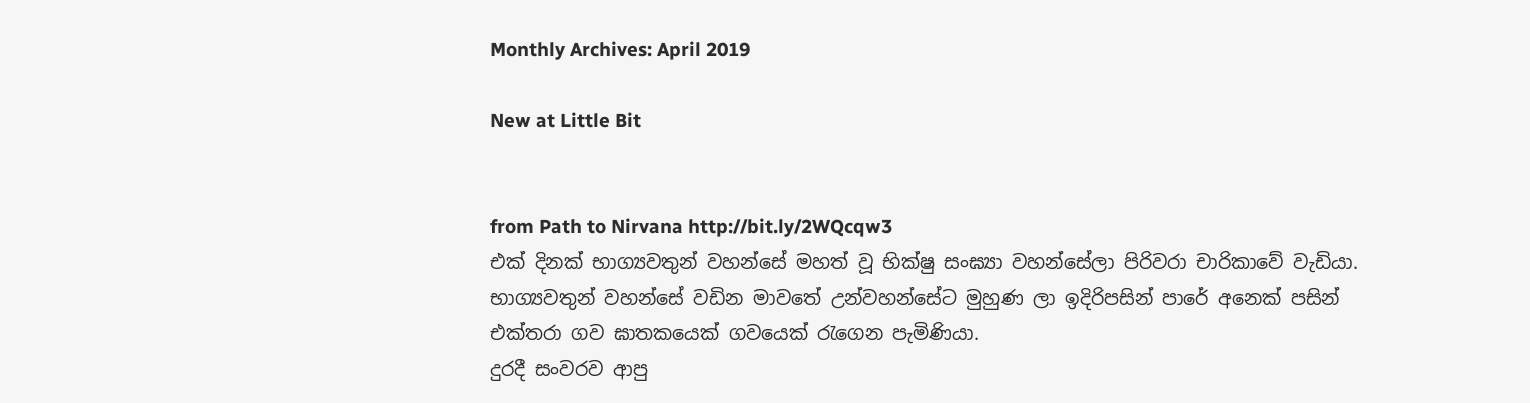Monthly Archives: April 2019

New at Little Bit


from Path to Nirvana http://bit.ly/2WQcqw3
එක් දිනක් භාග්‍යවතුන් වහන්සේ මහත් වූ භික්ෂු සංඝ්‍යා වහන්සේලා පිරිවරා චාරිකාවේ වැඩියා. භාග්‍යවතුන් වහන්සේ වඩින මාවතේ උන්වහන්සේට මුහුණ ලා ඉදිරිපසින් පාරේ අනෙක් පසින් එක්තරා ගව ඝාතකයෙක් ගවයෙක් රැගෙන පැමිණියා.
දුරදී සංවරව ආපු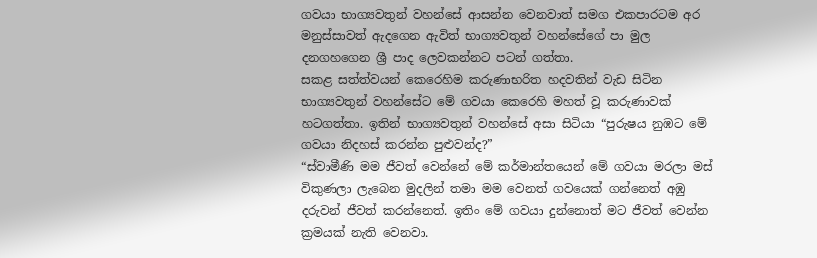ගවයා භාග්‍යවතුන් වහන්සේ ආසන්න වෙනවාත් සමග එකපාරටම අර මනුස්සාවත් ඇදගෙන ඇවිත් භාග්‍යවතුන් වහන්සේගේ පා මුල දනගහගෙන ශ්‍රී පාද ලෙවකන්නට පටන් ගත්තා.
සකළ සත්ත්වයන් කෙරෙහිම කරුණාභරිත හදවතින් වැඩ සිටින භාග්‍යවතුන් වහන්සේට මේ ගවයා කෙරෙහි මහත් වූ කරුණාවක් හටගත්තා. ඉතින් භාග්‍යවතුන් වහන්සේ අසා සිටියා “පුරුෂය නුඹට මේ ගවයා නිදහස් කරන්න පුළුවන්ද?”
“ස්වාමීණි මම ජීවත් වෙන්නේ මේ කර්මාන්තයෙන් මේ ගවයා මරලා මස් විකුණලා ලැබෙන මුදලින් තමා මම වෙනත් ගවයෙක් ගන්නෙත් අඹු දරුවන් ජීවත් කරන්නෙත්. ඉතිං මේ ගවයා දුන්නොත් මට ජීවත් වෙන්න ක්‍රමයක් නැති වෙනවා.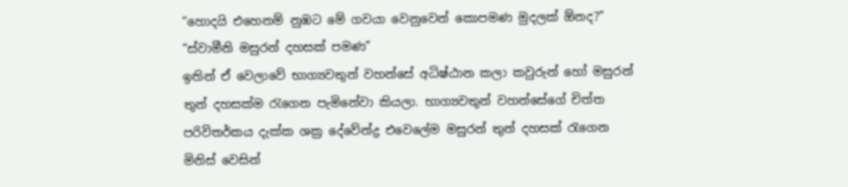“හොදයි එහෙනම් නුඹට මේ ගවයා වෙනුවෙන් කොපමණ මුදලක් ඕනද?”
“ස්වාමීනි මසුරන් දහසක් පමණ”
ඉතින් ඒ වෙලාවේ භාග්‍යවතුන් වහන්සේ අධිෂ්ඨාන කලා කවුරුන් හෝ මසුරන් තුන් දහසක්ම රැගෙන පැමිනේවා කියලා. භාග්‍යවතුන් වහන්සේගේ චිත්ත පරිවිතර්කය දැක්ක ශක්‍ර දේවේන්ද්‍ර එවෙලේම මසුරන් තුන් දහසක් රැගෙන මිනිස් වෙසින්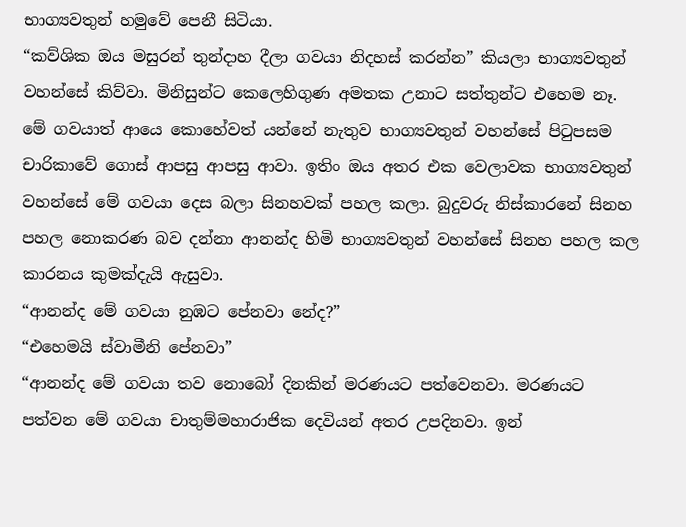භාග්‍යවතුන් හමුවේ පෙනී සිටියා.
“කව්ශික ඔය මසුරන් තුන්දාහ දීලා ගවයා නිදහස් කරන්න” කියලා භාග්‍යවතුන් වහන්සේ කිව්වා. මිනිසුන්ට කෙලෙහිගුණ අමතක උනාට සත්තුන්ට එහෙම නෑ. මේ ගවයාත් ආයෙ කොහේවත් යන්නේ නැතුව භාග්‍යවතුන් වහන්සේ පිටුපසම චාරිකාවේ ගොස් ආපසු ආපසු ආවා. ඉතිං ඔය අතර එක වෙලාවක භාග්‍යවතුන් වහන්සේ මේ ගවයා දෙස බලා සිනහවක් පහල කලා. බුදුවරු නිස්කාරනේ සිනහ පහල නොකරණ බව දන්නා ආනන්ද හිමි භාග්‍යවතුන් වහන්සේ සිනහ පහල කල කාරනය කුමක්දැයි ඇසුවා.
“ආනන්ද මේ ගවයා නුඹට පේනවා නේද?”
“එහෙමයි ස්වාමීනි පේනවා”
“ආනන්ද මේ ගවයා තව නොබෝ දිනකින් මරණයට පත්වෙනවා. මරණයට පත්වන මේ ගවයා චාතුම්මහාරාජික දෙවියන් අතර උපදිනවා. ඉන්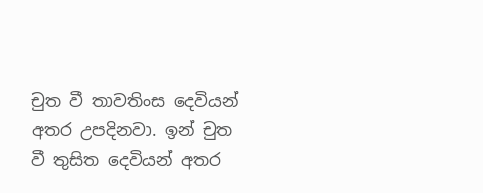චුත වී තාවතිංස දෙවියන් අතර උපදිනවා. ඉන් චුත වී තුසිත දෙවියන් අතර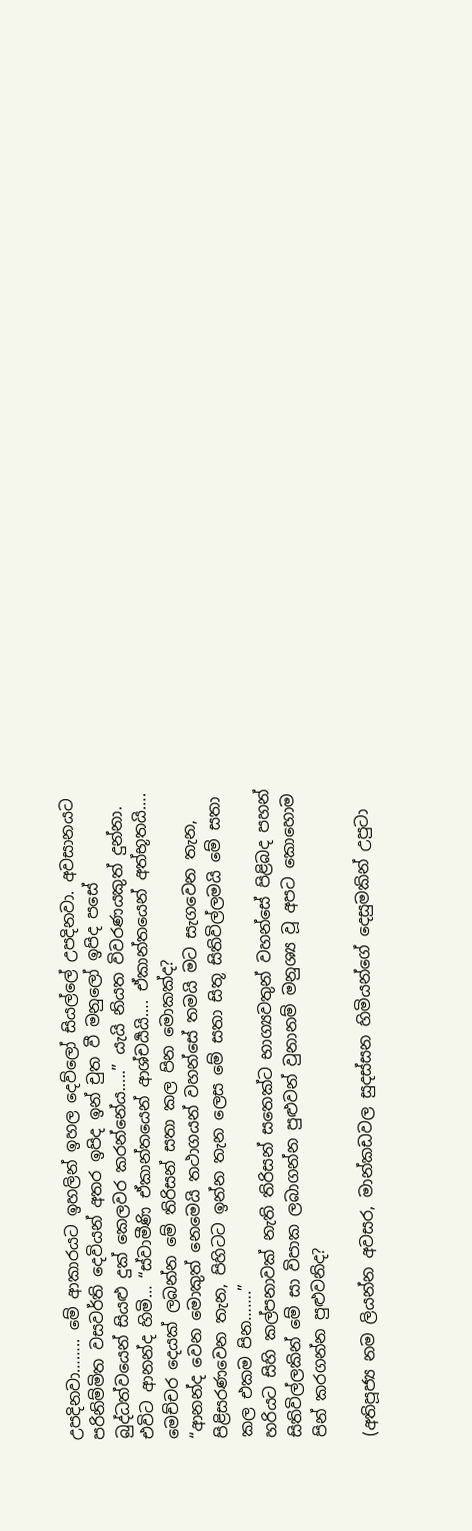උපදිනවා…….. මේ ආකාරයට ඉහලින් ඉහල දෙව්ලෝ සියල්ලේ උපදිනවා. අවසානයට පරිනිම්මිත වසවර්ති දෙවියන් අතර ඉපිද ඉන් චුත වී මනුලෝ ඉපිද පසේ බුද්ධත්වයෙන් සියළු දුක් කෙලවර කරන්නේය…..” යැයි නියත විවරණයකුත් දුන්නා.
එවිට ආනන්ද හිමි… “ස්වාමීණි ඒකාන්තයෙන් ආශ්චර්‍යයි…. ඒකාන්තයෙන් අත්භූතයි…. මෙච්චර දෙයක් ලබන්න මේ තිරිසන් සතා කල පින මොකක්ද?
“ආනන්ද වෙන මොකුත් නෙමෙයි තථාගයන් වහන්සේ තමයි මට සැගවෙන තැන, පිළිසරණවෙන තැන, පිහිටට ඉන්න තැන ලෙස මේ සතා සිතූ සිතිවිල්ලමයි මේ සතා කල එකම පින…….”
හරියට සිහි කල්පනාවක් නැති තිරිසන් සතෙක්ට භාග්‍යවතුන් වහන්සේ පිළිබද පහන් සිතිවිල්ලකින් මේ සා විපාක ලබාගන්න පුළුවන් වුනානම් මනුශ්‍ය වූ අපට කොහොම පින් කරගන්න පුළුවනිද?

(අතිපූජ්‍ය නම ලියන්න අවසර, මාන්කඩවල සුදස්සන හිමියන්ගේ දෙසුමකින් උපුටා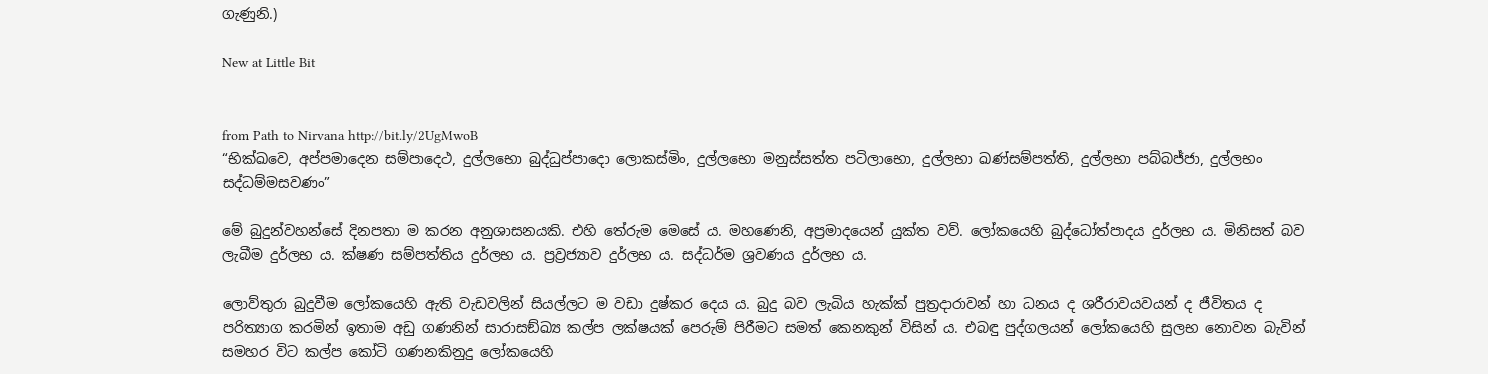ගැණුනි.)

New at Little Bit


from Path to Nirvana http://bit.ly/2UgMwoB
“භික්ඛවෙ, අප්පමාදෙන සම්පාදෙථ, දුල්ලභො බුද්ධුප්පාදො ලොකස්මිං, දුල්ලභො මනුස්සත්ත පටිලාභො, දුල්ලභා ඛණ්සම්පත්ති, දුල්ලභා පබ්බජ්ජා, දුල්ලභං සද්ධම්මසවණං”

මේ බුදුන්වහන්සේ දිනපතා ම කරන අනුශාසනයකි. එහි තේරුම මෙසේ ය. මහණෙනි, අප්‍ර‍මාදයෙන් යුක්ත වව්. ලෝකයෙහි බුද්ධෝත්පාදය දුර්ලභ ය. මිනිසත් බව ලැබීම දුර්ලභ ය. ක්ෂණ සම්පත්තිය දුර්ලභ ය. ප්‍ර‍ව්‍ර‍ජ්‍යාව දුර්ලභ ය. සද්ධර්ම ශ්‍ර‍වණය දුර්ලභ ය.

ලොව්තුරා බුදුවීම ලෝකයෙහි ඇති වැඩවලින් සියල්ලට ම වඩා දුෂ්කර දෙය ය. බුදු බව ලැබිය හැක්ක් පුත්‍ර‍දාරාවන් හා ධනය ද ශරීරාවයවයන් ද ජීවිතය ද පරිත්‍යාග කරමින් ඉතාම අඩු ගණනින් සාරාසඞ්ඛ්‍ය කල්ප ලක්ෂයක් පෙරුම් පිරීමට සමත් කෙනකුන් විසින් ය. එබඳු පුද්ගලයන් ලෝකයෙහි සුලභ නොවන බැවින් සමහර විට කල්ප කෝටි ගණනකිනුදු ලෝකයෙහි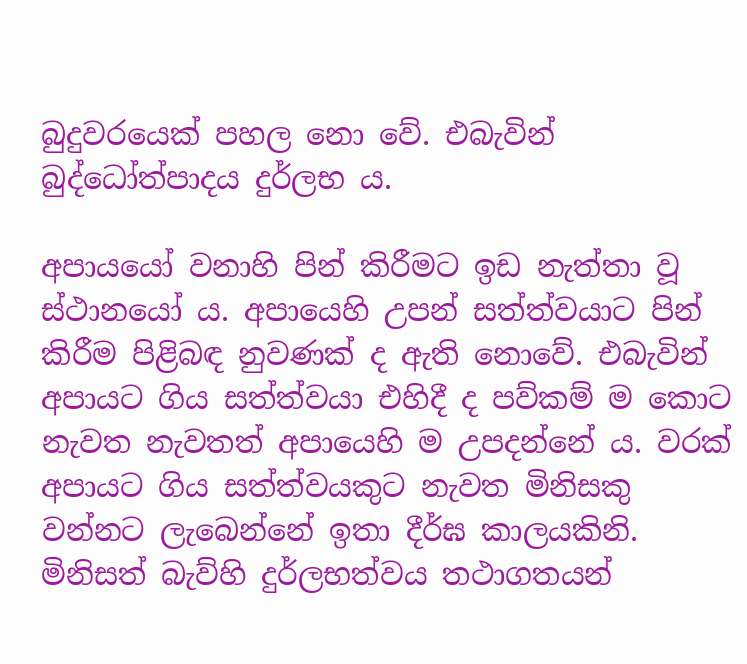බුදුවරයෙක් පහල නො වේ. එබැවින් බුද්ධෝත්පාදය දුර්ලභ ය.

අපායයෝ වනාහි පින් කිරීමට ඉඩ නැත්තා වූ ස්ථානයෝ ය. අපායෙහි උපන් සත්ත්වයාට පින් කිරීම පිළිබඳ නුවණක් ද ඇති නොවේ. එබැවින් අපායට ගිය සත්ත්වයා එහිදී ද පව්කම් ම කොට නැවත නැවතත් අපායෙහි ම උපදන්නේ ය. වරක් අපායට ගිය සත්ත්වයකුට නැවත මිනිසකු වන්නට ලැබෙන්නේ ඉතා දීර්ඝ කාලයකිනි. මිනිසත් බැව්හි දුර්ලභත්වය තථාගතයන්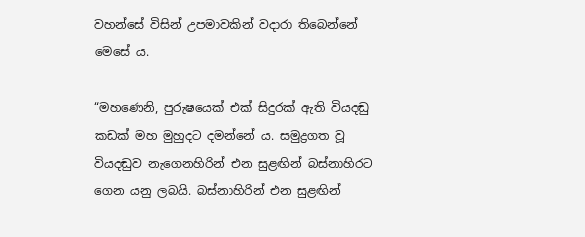වහන්සේ විසින් උපමාවකින් වදාරා තිබෙන්නේ මෙසේ ය.

“මහණෙනි, පුරුෂයෙක් එක් සිදුරක් ඇති වියදඬු කඩක් මහ මුහුදට දමන්නේ ය. සමුද්‍ර‍ගත වූ වියදඬුව නැගෙනහිරින් එන සුළඟින් බස්නාහිරට ගෙන යනු ලබයි. බස්නාහිරින් එන සුළඟින්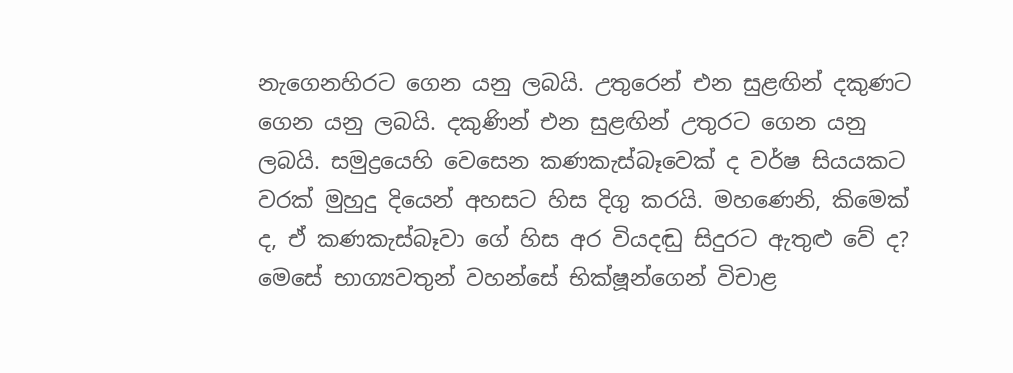නැගෙනහිරට ගෙන යනු ලබයි. උතුරෙන් එන සුළඟින් දකුණට ගෙන යනු ලබයි. දකුණින් එන සුළඟින් උතුරට ගෙන යනු ලබයි. සමුද්‍රයෙහි වෙසෙන කණකැස්බෑවෙක් ද වර්ෂ සියයකට වරක් මුහුදු දියෙන් අහසට හිස දිගු කරයි. මහණෙනි, කිමෙක් ද, ඒ කණකැස්බෑවා ගේ හිස අර වියදඬු සිදුරට ඇතුළු වේ ද? මෙසේ භාග්‍යවතුන් වහන්සේ භික්ෂූන්ගෙන් විචාළ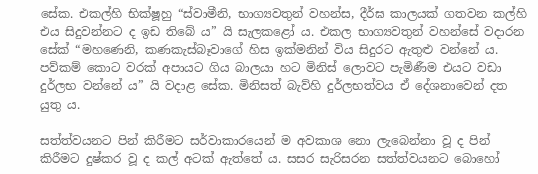සේක. එකල්හි භික්ෂූහු “ස්වාමීනි, භාග්‍යවතුන් වහන්ස, දීර්ඝ කාලයක් ගතවන කල්හි එය සිදුවන්නට ද ඉඩ තිබේ ය” යි සැලකළෝ ය. එකල භාග්‍යවතුන් වහන්සේ වදාරන සේක් “මහණෙනි, කණකැස්බෑවාගේ හිස ඉක්මනින් විය සිදුරට ඇතුළු වන්නේ ය. පව්කම් කොට වරක් අපායට ගිය බාලයා හට මිනිස් ලොවට පැමිණීම එයට වඩා දුර්ලභ වන්නේ ය” යි වදාළ සේක. මිනිසත් බැව්හි දුර්ලභත්වය ඒ දේශනාවෙන් දත යුතු ය.

සත්ත්වයනට පින් කිරීමට සර්වාකාරයෙන් ම අවකාශ නො ලැබෙන්නා වූ ද පින් කිරීමට දුෂ්කර වූ ද කල් අටක් ඇත්තේ ය. සසර සැරිසරන සත්ත්වයනට බොහෝ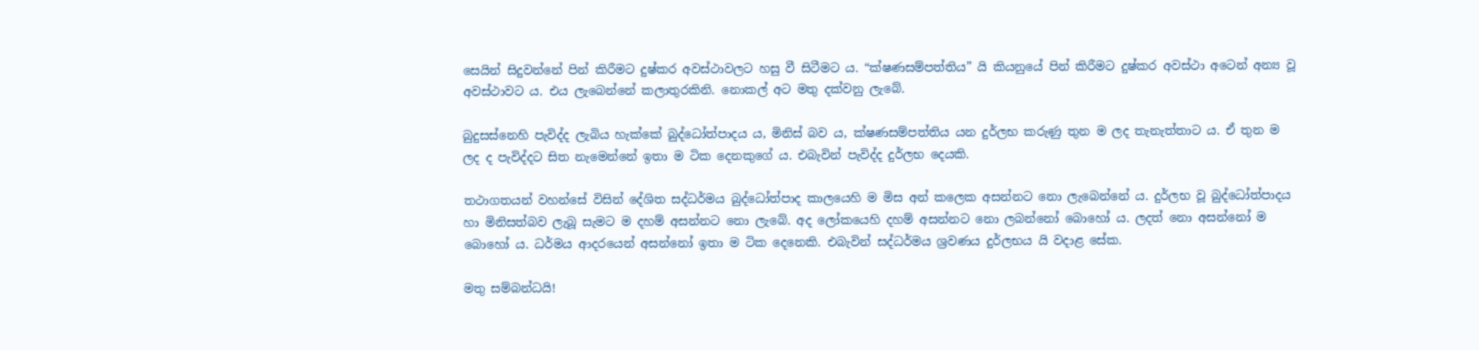සෙයින් සිදුවන්නේ පින් කිරීමට දුෂ්කර අවස්ථාවලට හසු වී සිටීමට ය. “ක්ෂණසම්පත්තිය” යි කියනුයේ පින් කිරීමට දුෂ්කර අවස්ථා අටෙන් අන්‍ය වූ අවස්ථාවට ය. එය ලැබෙන්නේ කලාතුරකිනි. නොකල් අට මතු දක්වනු ලැබේ.

බුදුසස්නෙහි පැවිද්ද ලැබිය හැක්කේ බුද්ධෝත්පාදය ය, මිනිස් බව ය, ක්ෂණසම්පත්තිය යන දුර්ලභ කරුණු තුන ම ලද තැනැත්තාට ය. ඒ තුන ම ලද ද පැවිද්දට සිත නැමෙන්නේ ඉතා ම ටික දෙනකුගේ ය. එබැවින් පැවිද්ද දුර්ලභ දෙයකි.

තථාගතයන් වහන්සේ විසින් දේශිත සද්ධර්මය බුද්ධෝත්පාද කාලයෙහි ම මිස අන් කලෙක අසන්නට නො ලැබෙන්නේ ය. දුර්ලභ වූ බුද්ධෝත්පාදය හා මිනිසත්බව ලැබූ සැමට ම දහම් අසන්නට නො ලැබේ. අද ලෝකයෙහි දහම් අසන්නට නො ලබන්නෝ බොහෝ ය. ලදත් නො අසන්නෝ ම බොහෝ ය. ධර්මය ආදරයෙන් අසන්නෝ ඉතා ම ටික දෙනෙකි. එබැවින් සද්ධර්මය ශ්‍ර‍වණය දුර්ලභය යි වදාළ සේක.

මතු සම්බන්ධයි!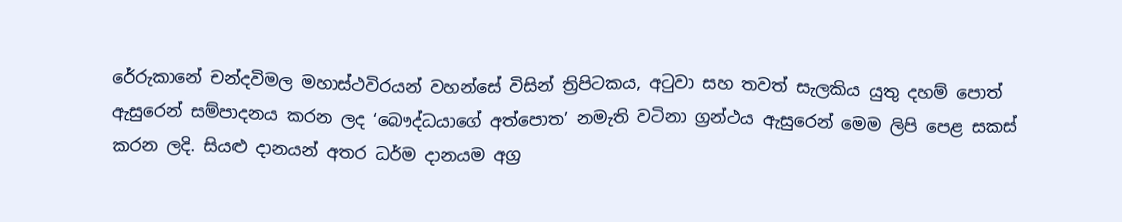රේරුකානේ චන්දවිමල මහාස්ථවිරයන් වහන්සේ විසින් ත්‍රිපිටකය, අටුවා සහ තවත් සැලකිය යුතු දහම් පොත් ඇසුරෙන් සම්පාදනය කරන ලද ‘බෞද්ධයාගේ අත්පොත’ නමැති වටිනා ග්‍රන්ථය ඇසුරෙන් මෙම ලිපි පෙළ සකස් කරන ලදි. සියළු දානයන් අතර ධර්ම දානයම අග්‍ර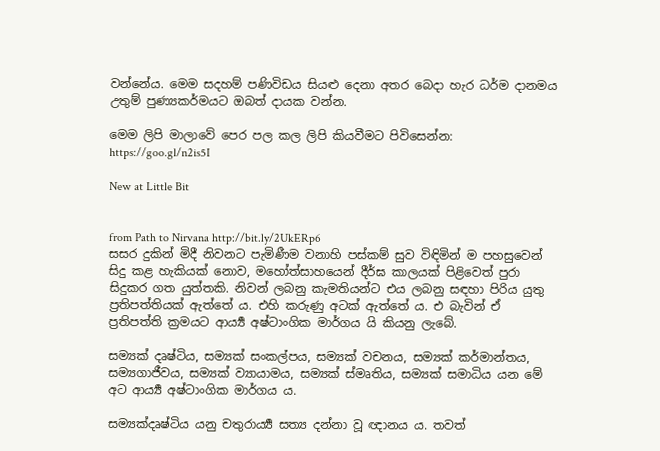වන්නේය. මෙම සදහම් පණිවිඩය සියළු දෙනා අතර බෙදා හැර ධර්ම දානමය උතුම් පුණ්‍යකර්මයට ඔබත් දායක වන්න.

මෙම ලිපි මාලාවේ පෙර පල කල ලිපි කියවීමට පිවිසෙන්න: https://goo.gl/n2is5I

New at Little Bit


from Path to Nirvana http://bit.ly/2UkERp6
සසර දුකින් මිදී නිවනට පැමිණීම වනාහි පස්කම් සුව විඳිමින් ම පහසුවෙන් සිදු කළ හැකියක් නොව, මහෝත්සාහයෙන් දීර්ඝ කාලයක් පිළිවෙත් පුරා සිදුකර ගත යුත්තකි. නිවන් ලබනු කැමතියන්ට එය ලබනු සඳහා පිරිය යුතු ප්‍ර‍තිපත්තියක් ඇත්තේ ය. එහි කරුණු අටක් ඇත්තේ ය. එ බැවින් ඒ ප්‍ර‍තිපත්ති ක්‍ර‍මයට ආර්‍ය්‍ය අෂ්ටාංගික මාර්ගය යි කියනු ලැබේ.

සම්‍යක් දෘෂ්ටිය, සම්‍යක් සංකල්පය, සම්‍යක් වචනය, සම්‍යක් කර්මාන්තය, සම්‍යගාජීවය, සම්‍යක් ව්‍යායාමය, සම්‍යක් ස්මෘතිය, සම්‍යක් සමාධිය යන මේ අට ආර්‍ය්‍ය අෂ්ටාංගික මාර්ගය ය.

සම්‍යක්දෘෂ්ටිය යනු චතුරාර්‍ය්‍ය සත්‍ය දන්නා වූ ඥානය ය. තවත්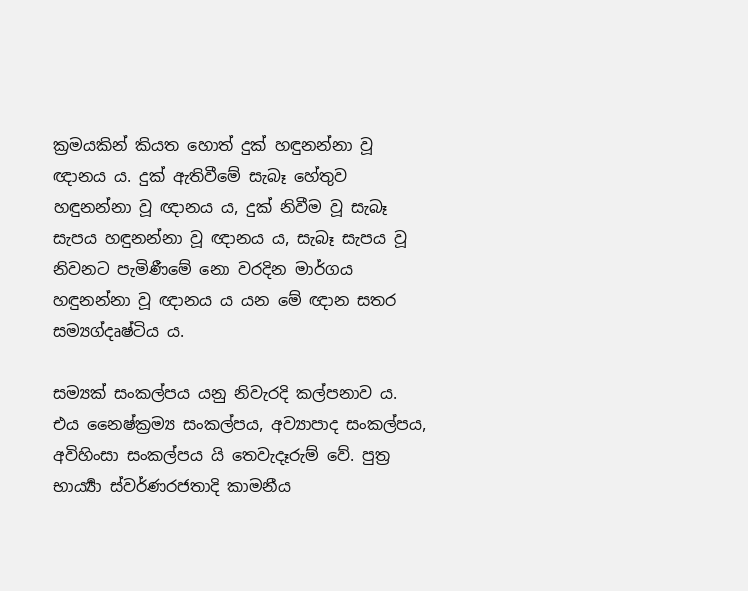ක්‍ර‍මයකින් කියත හොත් දුක් හඳුනන්නා වූ ඥානය ය. දුක් ඇතිවීමේ සැබෑ හේතුව හඳුනන්නා වූ ඥානය ය, දුක් නිවීම වූ සැබෑ සැපය හඳුනන්නා වූ ඥානය ය, සැබෑ සැපය වූ නිවනට පැමිණීමේ නො වරදින මාර්ගය හඳුනන්නා වූ ඥානය ය යන මේ ඥාන සතර සම්‍යග්දෘෂ්ටිය ය.

සම්‍යක් සංකල්පය යනු නිවැරදි කල්පනාව ය. එය නෛෂ්ක්‍ර‍ම්‍ය සංකල්පය, අව්‍යාපාද සංකල්පය, අවිහිංසා සංකල්පය යි තෙවැදෑරුම් වේ. පුත්‍ර‍ භාර්‍ය්‍යා ස්වර්ණරජතාදි කාමනීය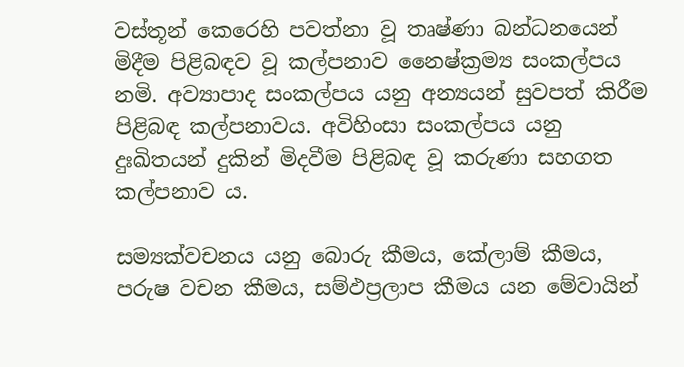වස්තූන් කෙරෙහි පවත්නා වූ තෘෂ්ණා බන්ධනයෙන් මිදීම පිළිබඳව වූ කල්පනාව නෛෂ්ක්‍ර‍ම්‍ය සංකල්පය නමි. අව්‍යාපාද සංකල්පය යනු අන්‍යයන් සුවපත් කිරීම පිළිබඳ කල්පනාවය. අවිහිංසා සංකල්පය යනු දුඃඛිතයන් දුකින් මිදවීම පිළිබඳ වූ කරුණා සහගත කල්පනාව ය.

සම්‍යක්වචනය යනු බොරු කීමය, කේලාම් කීමය, පරුෂ වචන කීමය, සම්ඵප්‍ර‍ලාප කීමය යන මේවායින්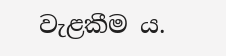වැළකීම ය.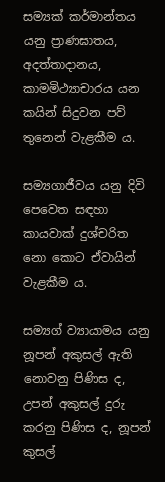සම්‍යක් කර්මාන්තය යනු ප්‍රාණඝාතය, අදත්තාදානය, කාමමිථ්‍යාචාරය යන කයින් සිදුවන පව් තුනෙන් වැළකීම ය.

සම්‍යගාජීවය යනු දිවි පෙවෙත සඳහා කායවාක් දුශ්චරිත නො කොට ඒවායින් වැළකීම ය.

සම්‍යග් ව්‍යායාමය යනු නූපන් අකුසල් ඇති නොවනු පිණිස ද, උපන් අකුසල් දුරු කරනු පිණිස ද, නූපන් කුසල්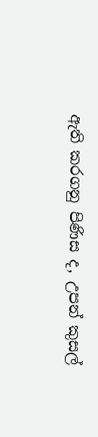ඇති කරගනු පිණිස ද, උපන් කුසල්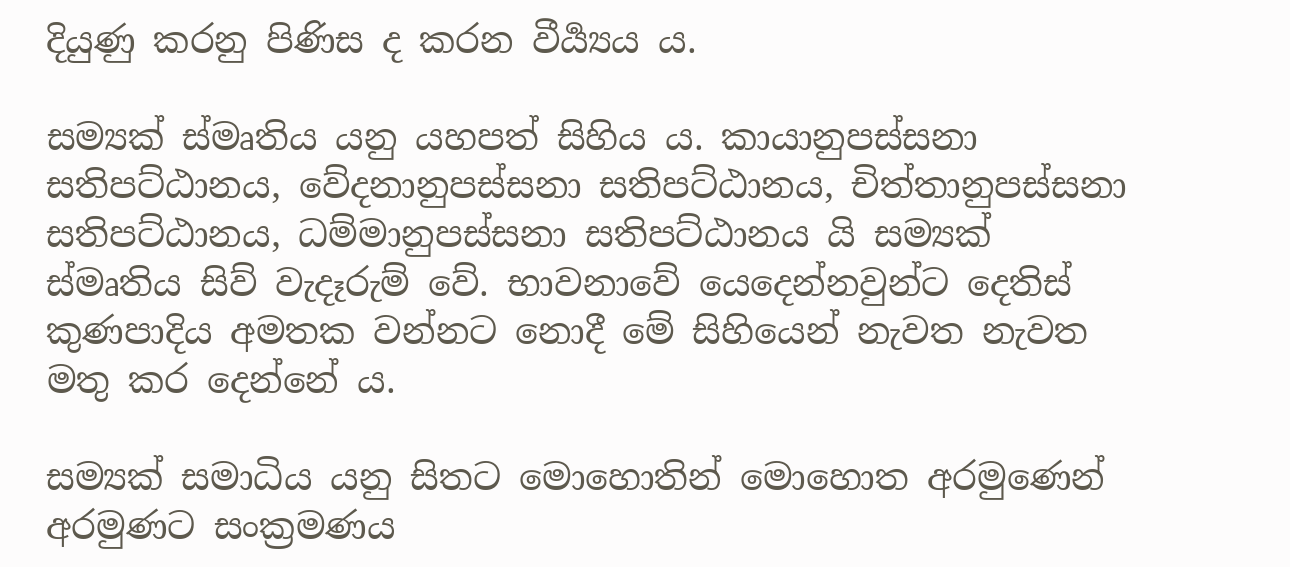දියුණු කරනු පිණිස ද කරන වීර්‍ය්‍යය ය.

සම්‍යක් ස්මෘතිය යනු යහපත් සිහිය ය. කායානුපස්සනා සතිපට්ඨානය, වේදනානුපස්සනා සතිපට්ඨානය, චිත්තානුපස්සනා සතිපට්ඨානය, ධම්මානුපස්සනා සතිපට්ඨානය යි සම්‍යක් ස්මෘතිය සිව් වැදෑරුම් වේ. භාවනාවේ යෙදෙන්නවුන්ට දෙතිස් කුණපාදිය අමතක වන්නට නොදී මේ සිහියෙන් නැවත නැවත මතු කර දෙන්නේ ය.

සම්‍යක් සමාධිය යනු සිතට මොහොතින් මොහොත අරමුණෙන් අරමුණට සංක්‍ර‍මණය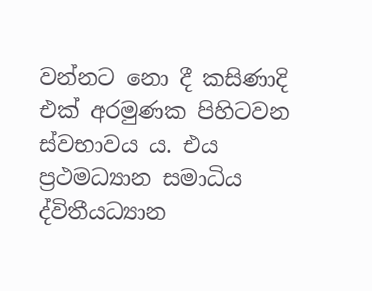වන්නට නො දී කසිණාදි එක් අරමුණක පිහිටවන ස්වභාවය ය. එය ප්‍ර‍ථමධ්‍යාන සමාධිය ද්විතීයධ්‍යාන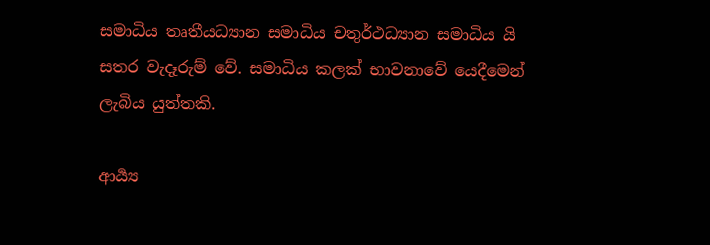සමාධිය තෘතීයධ්‍යාන සමාධිය චතුර්ථධ්‍යාන සමාධිය යි සතර වැදෑරුම් වේ. සමාධිය කලක් භාවනාවේ යෙදීමෙන් ලැබිය යුත්තකි.

ආර්‍ය්‍ය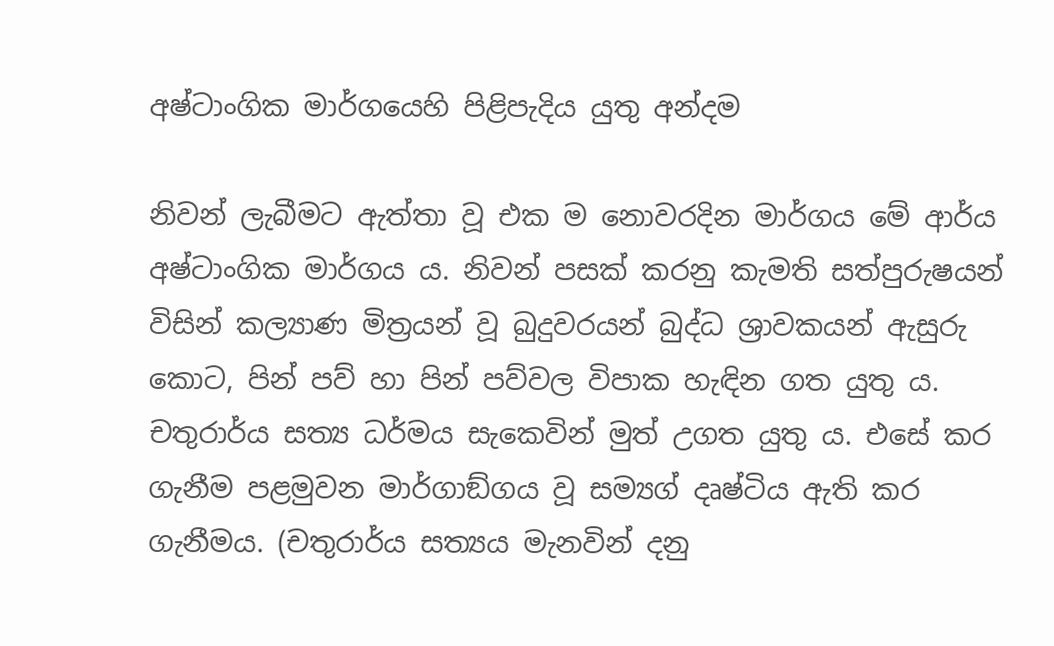අෂ්ටාංගික මාර්ගයෙහි පිළිපැදිය යුතු අන්දම

නිවන් ලැබීමට ඇත්තා වූ එක ම නොවරදින මාර්ගය මේ ආර්ය අෂ්ටාංගික මාර්ගය ය. නිවන් පසක් කරනු කැමති සත්පුරුෂයන් විසින් කල්‍යාණ මිත්‍ර‍යන් වූ බුදුවරයන් බුද්ධ ශ්‍රාවකයන් ඇසුරු කොට, පින් පව් හා පින් පව්වල විපාක හැඳින ගත යුතු ය. චතුරාර්ය සත්‍ය ධර්මය සැකෙවින් මුත් උගත යුතු ය. එසේ කර ගැනීම පළමුවන මාර්ගාඞ්ගය වූ සම්‍යග් දෘෂ්ටිය ඇති කර ගැනීමය. (චතුරාර්ය සත්‍යය මැනවින් දනු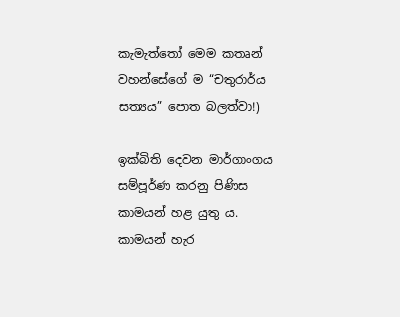කැමැත්තෝ මෙම කතෘන් වහන්සේගේ ම “චතුරාර්ය සත්‍යය” පොත බලත්වා!)

ඉක්බිති දෙවන මාර්ගාංගය සම්පූර්ණ කරනු පිණිස කාමයන් හළ යුතු ය. කාමයන් හැර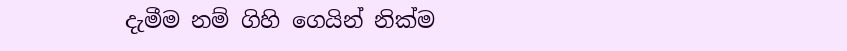දැමීම නම් ගිහි ගෙයින් නික්ම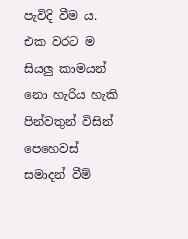පැවිදි වීම ය. එක වරට ම සියලු කාමයන් නො හැරිය හැකි පින්වතුන් විසින් පෙහෙවස් සමාදන් වීම්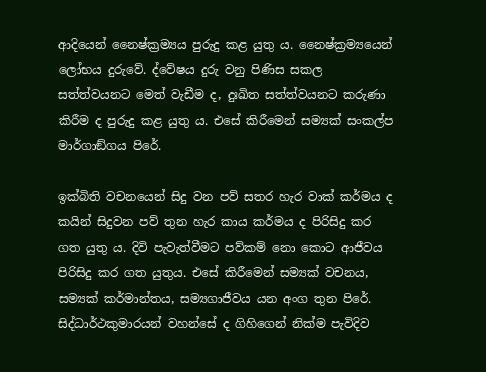ආදියෙන් නෛෂ්ක්‍ර‍ම්‍යය පුරුදු කළ යුතු ය. නෛෂ්ක්‍ර‍ම්‍යයෙන් ලෝභය දුරුවේ. ද්වේෂය දුරු වනු පිණිස සකල සත්ත්වයනට මෙත් වැඩීම ද, දුඃඛිත සත්ත්වයනට කරුණා කිරීම ද පුරුදු කළ යුතු ය. එසේ කිරීමෙන් සම්‍යක් සංකල්ප මාර්ගාඞ්ගය පිරේ.

ඉක්බිති වචනයෙන් සිදු වන පව් සතර හැර වාක් කර්මය ද කයින් සිදුවන පව් තුන හැර කාය කර්මය ද පිරිසිදු කර ගත යුතු ය. දිවි පැවැත්වීමට පව්කම් නො කොට ආජීවය පිරිසිදු කර ගත යුතුය. එසේ කිරීමෙන් සම්‍යක් වචනය, සම්‍යක් කර්මාන්තය, සම්‍යගාජීවය යන අංග තුන පිරේ. සිද්ධාර්ථකුමාරයන් වහන්සේ ද ගිහිගෙන් නික්ම පැවිදිව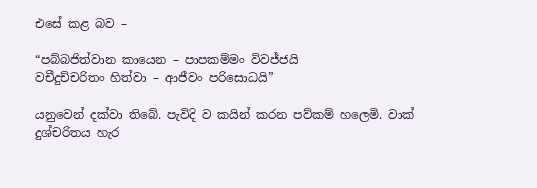එසේ කළ බව –

“පබ්බජිත්වාන කායෙන – පාපකම්මං විවජ්ජයි
වචීදුච්චරිතං හිත්වා – ආජීවං පරිසොධයි”

යනුවෙන් දක්වා තිබේ. පැවිදි ව කයින් කරන පව්කම් හලෙමි. වාක් දුශ්චරිතය හැර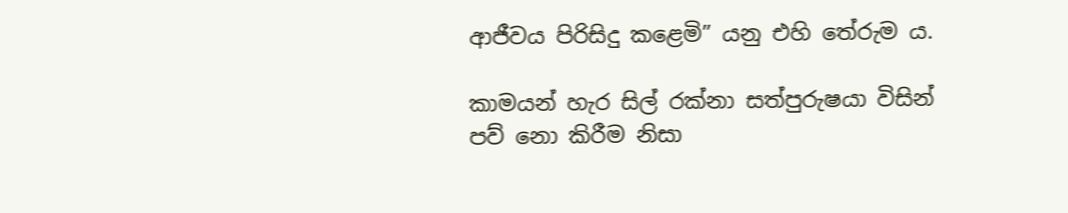ආජීවය පිරිසිදු කළෙමි” යනු එහි තේරුම ය.

කාමයන් හැර සිල් රක්නා සත්පුරුෂයා විසින් පව් නො කිරීම නිසා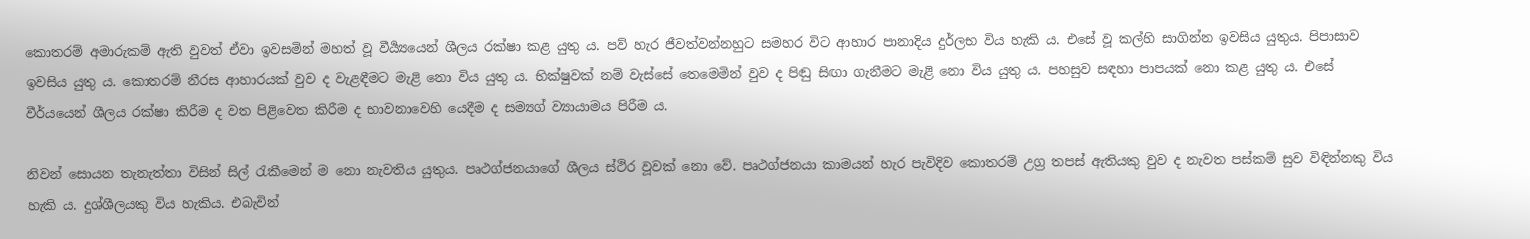කොතරම් අමාරුකම් ඇති වුවත් ඒවා ඉවසමින් මහත් වූ වීර්‍ය්‍යයෙන් ශීලය රක්ෂා කළ යුතු ය. පව් හැර ජීවත්වන්නහුට සමහර විට ආහාර පානාදිය දුර්ලභ විය හැකි ය. එසේ වූ කල්හි සාගින්න ඉවසිය යුතුය. පිපාසාව ඉවසිය යුතු ය. කොතරම් නීරස ආහාරයක් වුව ද වැළඳීමට මැළි නො විය යුතු ය. භික්ෂුවක් නම් වැස්සේ තෙමෙමින් වුව ද පිඬු සිඟා ගැනීමට මැළි නො විය යුතු ය. පහසුව සඳහා පාපයක් නො කළ යුතු ය. එසේ වීර්යයෙන් ශීලය රක්ෂා කිරීම ද වත පිළිවෙත කිරීම ද භාවනාවෙහි යෙදීම ද සම්‍යග් ව්‍යායාමය පිරීම ය.

නිවන් සොයන තැනැත්තා විසින් සිල් රැකීමෙන් ම නො නැවතිය යුතුය. පෘථග්ජනයාගේ ශීලය ස්ථිර වූවක් නො වේ. පෘථග්ජනයා කාමයන් හැර පැවිදිව කොතරම් උග්‍ර‍ තපස් ඇතියකු වුව ද නැවත පස්කම් සුව විඳින්නකු විය හැකි ය. දුශ්ශීලයකු විය හැකිය. එබැවින්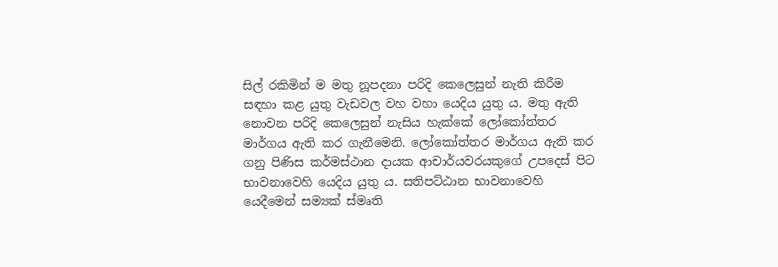සිල් රකිමින් ම මතු නූපදනා පරිදි කෙලෙසුන් නැති කිරීම සඳහා කළ යුතු වැඩවල වහ වහා යෙදිය යුතු ය. මතු ඇති නොවන පරිදි කෙලෙසුන් නැසිය හැක්කේ ලෝකෝත්තර මාර්ගය ඇති කර ගැනීමෙනි. ලෝකෝත්තර මාර්ගය ඇති කර ගනු පිණිස කර්මස්ථාන දායක ආචාර්යවරයකුගේ උපදෙස් පිට භාවනාවෙහි යෙදිය යුතු ය. සතිපට්ඨාන භාවනාවෙහි යෙදීමෙන් සම්‍යක් ස්මෘති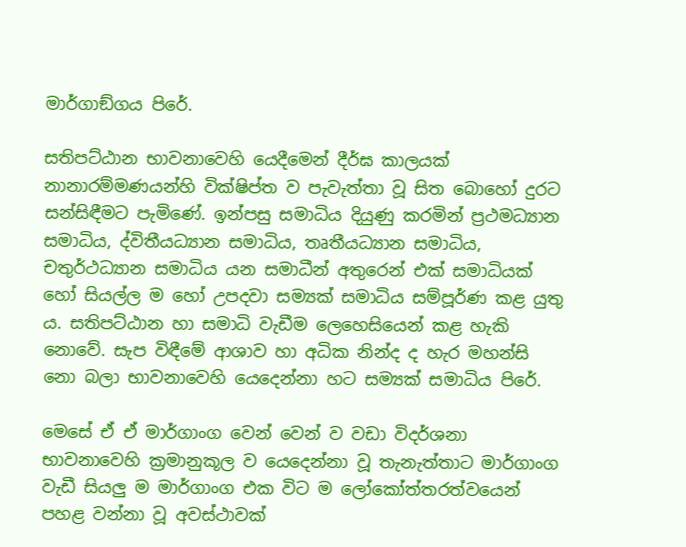මාර්ගාඞ්ගය පිරේ.

සතිපට්ඨාන භාවනාවෙහි යෙදීමෙන් දීර්ඝ කාලයක් නානාරම්මණයන්හි වික්ෂිප්ත ව පැවැත්තා වූ සිත බොහෝ දුරට සන්සිඳීමට පැමිණේ. ඉන්පසු සමාධිය දියුණු කරමින් ප්‍ර‍ථමධ්‍යාන සමාධිය, ද්විතීයධ්‍යාන සමාධිය, තෘතීයධ්‍යාන සමාධිය, චතුර්ථධ්‍යාන සමාධිය යන සමාධීන් අතුරෙන් එක් සමාධියක් හෝ සියල්ල ම හෝ උපදවා සම්‍යක් සමාධිය සම්පූර්ණ කළ යුතු ය. සතිපට්ඨාන හා සමාධි වැඩීම ලෙහෙසියෙන් කළ හැකි නොවේ. සැප විඳීමේ ආශාව හා අධික නින්ද ද හැර මහන්සි නො බලා භාවනාවෙහි යෙදෙන්නා හට සම්‍යක් සමාධිය පිරේ.

මෙසේ ඒ ඒ මාර්ගාංග වෙන් වෙන් ව වඩා විදර්ශනා භාවනාවෙහි ක්‍ර‍මානුකූල ව යෙදෙන්නා වූ තැනැත්තාට මාර්ගාංග වැඩී සියලු ම මාර්ගාංග එක විට ම ලෝකෝත්තරත්වයෙන් පහළ වන්නා වූ අවස්ථාවක්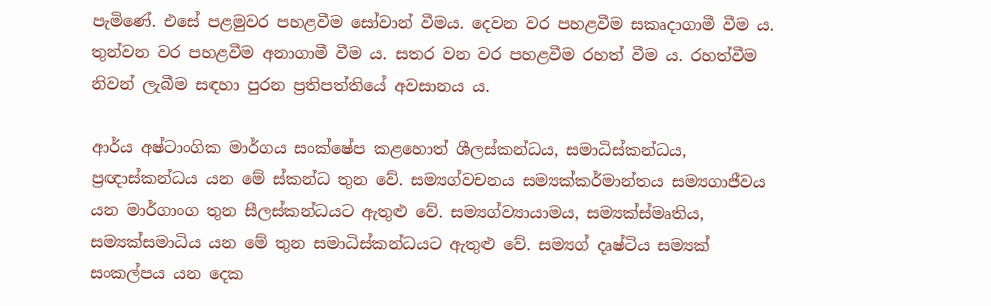පැමිණේ. එසේ පළමුවර පහළවීම සෝවාන් වීමය. දෙවන වර පහළවීම සකෘදාගාමී වීම ය. තුන්වන වර පහළවීම අනාගාමී වීම ය. සතර වන වර පහළවීම රහත් වීම ය. රහත්වීම නිවන් ලැබීම සඳහා පුරන ප්‍ර‍තිපත්තියේ අවසානය ය.

ආර්ය අෂ්ටාංගික මාර්ගය සංක්ෂේප කළහොත් ශීලස්කන්ධය, සමාධිස්කන්ධය, ප්‍ර‍ඥාස්කන්ධය යන මේ ස්කන්ධ තුන වේ. සම්‍යග්වචනය සම්‍යක්කර්මාන්තය සම්‍යගාජීවය යන මාර්ගාංග තුන සීලස්කන්ධයට ඇතුළු වේ. සම්‍යග්ව්‍යායාමය, සම්‍යක්ස්මෘතිය, සම්‍යක්සමාධිය යන මේ තුන සමාධිස්කන්ධයට ඇතුළු වේ. සම්‍යග් දෘෂ්ටිය සම්‍යක් සංකල්පය යන දෙක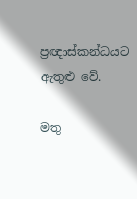ප්‍ර‍ඥාස්කන්ධයට ඇතුළු වේ.

මතු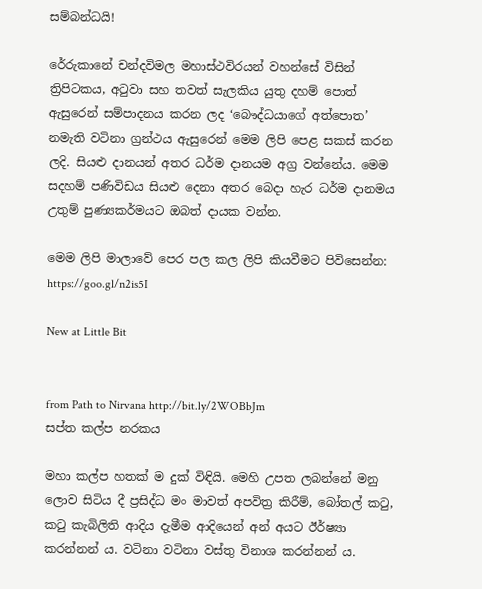සම්බන්ධයි!

රේරුකානේ චන්දවිමල මහාස්ථවිරයන් වහන්සේ විසින් ත්‍රිපිටකය, අටුවා සහ තවත් සැලකිය යුතු දහම් පොත් ඇසුරෙන් සම්පාදනය කරන ලද ‘බෞද්ධයාගේ අත්පොත’ නමැති වටිනා ග්‍රන්ථය ඇසුරෙන් මෙම ලිපි පෙළ සකස් කරන ලදි. සියළු දානයන් අතර ධර්ම දානයම අග්‍ර වන්නේය. මෙම සදහම් පණිවිඩය සියළු දෙනා අතර බෙදා හැර ධර්ම දානමය උතුම් පුණ්‍යකර්මයට ඔබත් දායක වන්න.

මෙම ලිපි මාලාවේ පෙර පල කල ලිපි කියවීමට පිවිසෙන්න: https://goo.gl/n2is5I

New at Little Bit


from Path to Nirvana http://bit.ly/2WOBbJm
සප්ත කල්ප නරකය

මහා කල්ප හතක් ම දුක් විඳියි. මෙහි උපත ලබන්නේ මනු ලොව සිටිය දී ප්‍රසිද්ධ මං මාවත් අපවිත්‍ර කිරීම්, බෝතල් කටු, කටු කැබිලිති ආදිය දැමීම ආදියෙන් අන් අයට ඊර්ෂ්‍යා කරන්නන් ය. වටිනා වටිනා වස්තු විනාශ කරන්නන් ය.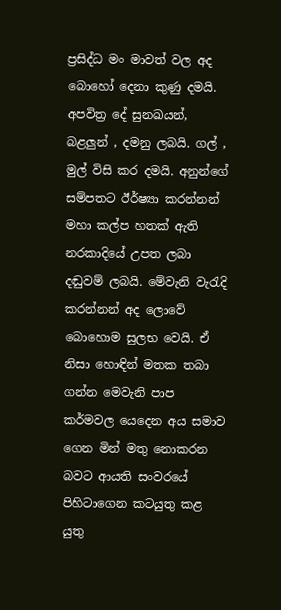ප්‍රසිද්ධ මං මාවත් වල අද බොහෝ දෙනා කුණු දමයි. අපවිත්‍ර දේ සුනඛයන්, බළලුන් , දමනු ලබයි. ගල් , මුල් විසි කර දමයි. අනුන්ගේ සම්පතට ඊර්ෂ්‍යා කරන්නන් මහා කල්ප හතක් ඇති නරකාදියේ උපත ලබා දඬුවම් ලබයි. මේවැනි වැරැදි කරන්නන් අද ලොවේ බොහොම සුලභ වෙයි. ඒ නිසා හොඳින් මතක තබා ගන්න මෙවැනි පාප කර්මවල යෙදෙන අය සමාව ගෙන මින් මතු නොකරන බවට ආයති සංවරයේ පිහිටාගෙන කටයුතු කළ යුතු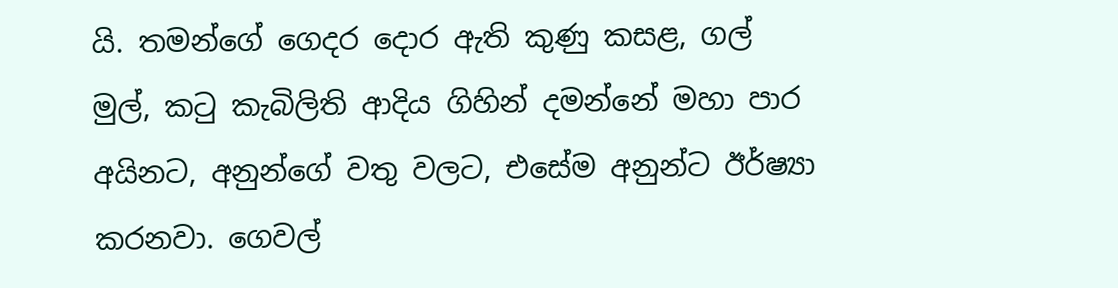යි. තමන්ගේ ගෙදර දොර ඇති කුණු කසළ, ගල් මුල්, කටු කැබිලිති ආදිය ගිහින් දමන්නේ මහා පාර අයිනට, අනුන්ගේ වතු වලට, එසේම අනුන්ට ඊර්ෂ්‍යා කරනවා. ගෙවල්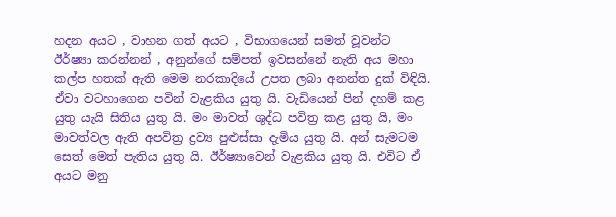හදන අයට , වාහන ගත් අයට , විභාගයෙන් සමත් වූවන්ට ඊර්ෂ්‍යා කරන්නන් , අනුන්ගේ සම්පත් ඉවසන්නේ නැති අය මහා කල්ප හතක් ඇති මෙම නරකාදියේ උපත ලබා අනන්ත දුක් විඳියි. ඒවා වටහාගෙන පවින් වැළකිය යුතු යි. වැඩියෙන් පින් දහම් කළ යුතු යැයි සිතිය යුතු යි. මං මාවත් ශුද්ධ පවිත්‍ර කළ යුතු යි, මං මාවත්වල ඇති අපවිත්‍ර ද්‍රව්‍ය පුළුස්සා දැමිය යුතු යි. අන් සැමටම සෙත් මෙත් පැතිය යුතු යි. ඊර්ෂ්‍යාවෙන් වැළකිය යුතු යි. එවිට ඒ අයට මනු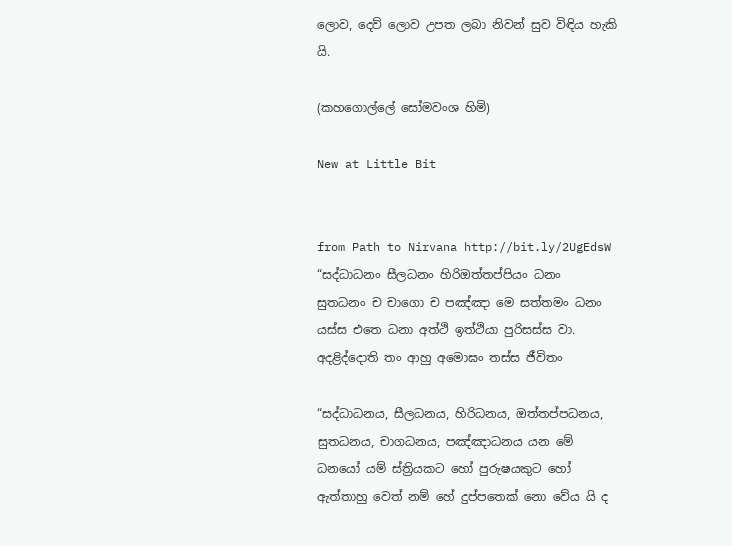ලොව, දෙව් ලොව උපත ලබා නිවන් සුව විඳිය හැකි යි.

(කහගොල්ලේ සෝමවංශ හිමි)

New at Little Bit


from Path to Nirvana http://bit.ly/2UgEdsW
“සද්ධාධනං සීලධනං හිරිඔත්තප්පියං ධනං
සුතධනං ච චාගො ච පඤ්ඤා මෙ සත්තමං ධනං
යස්ස එතෙ ධනා අත්ථි ඉත්ථියා පුරිසස්ස වා.
අදළිද්දොති තං ආහු අමොඝං තස්ස ජීවිතං

“සද්ධාධනය, සීලධනය, හිරිධනය, ඔත්තප්පධනය, සුතධනය, චාගධනය, පඤ්ඤාධනය යන මේ ධනයෝ යම් ස්ත්‍රියකට හෝ පුරුෂයකුට හෝ ඇත්තාහු වෙත් නම් හේ දුප්පතෙක් නො වේය යි ද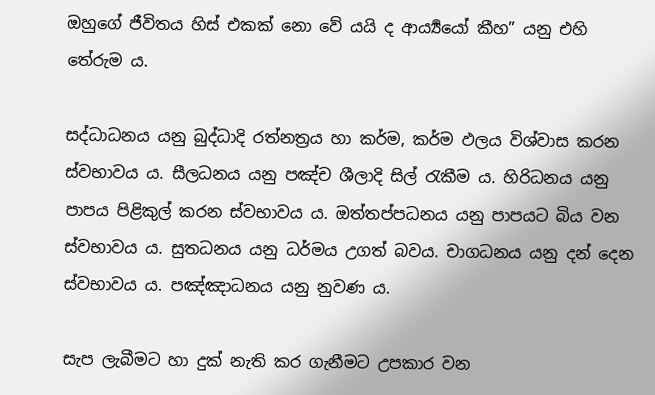ඔහුගේ ජීවිතය හිස් එකක් නො වේ යයි ද ආර්‍ය්‍යයෝ කීහ” යනු එහි තේරුම ය.

සද්ධාධනය යනු බුද්ධාදි රත්නත්‍ර‍ය හා කර්ම, කර්ම ඵලය විශ්වාස කරන ස්වභාවය ය. සීලධනය යනු පඤ්ච ශීලාදි සිල් රැකීම ය. හිරිධනය යනු පාපය පිළිකුල් කරන ස්වභාවය ය. ඔත්තප්පධනය යනු පාපයට බිය වන ස්වභාවය ය. සුතධනය යනු ධර්මය උගත් බවය. චාගධනය යනු දන් දෙන ස්වභාවය ය. පඤ්ඤාධනය යනු නුවණ ය.

සැප ලැබීමට හා දුක් නැති කර ගැනීමට උපකාර වන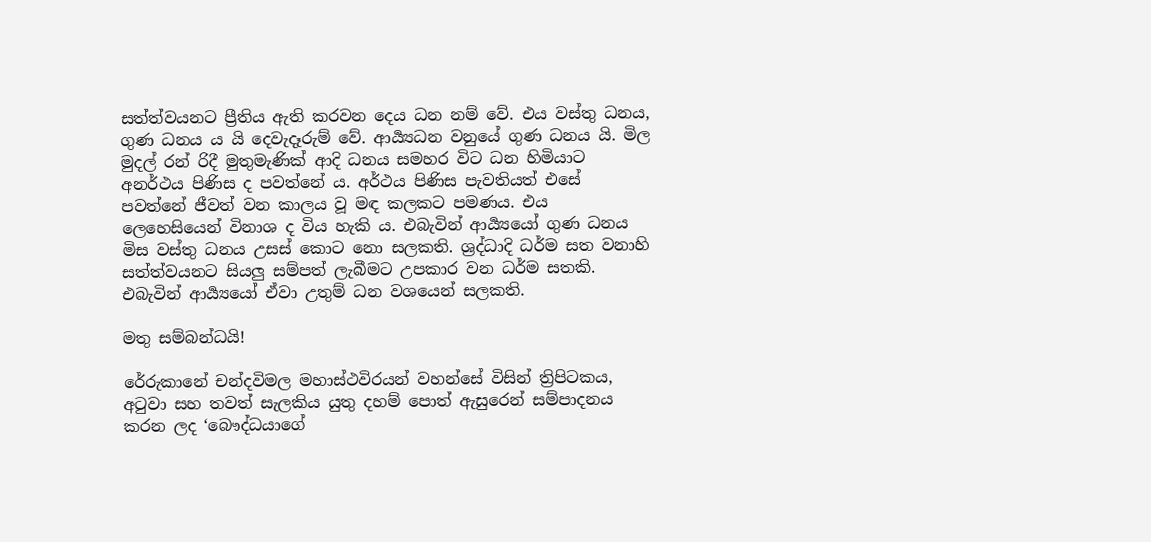සත්ත්වයනට ප්‍රීතිය ඇති කරවන දෙය ධන නම් වේ. එය වස්තු ධනය, ගුණ ධනය ය යි දෙවැදෑරුම් වේ. ආර්‍ය්‍යධන වනුයේ ගුණ ධනය යි. මිල මුදල් රන් රිදී මුතුමැණික් ආදි ධනය සමහර විට ධන හිමියාට අනර්ථය පිණිස ද පවත්නේ ය. අර්ථය පිණිස පැවතියත් එසේ පවත්නේ ජීවත් වන කාලය වූ මඳ කලකට පමණය. එය ලෙහෙසියෙන් විනාශ ද විය හැකි ය. එබැවින් ආර්‍ය්‍යයෝ ගුණ ධනය මිස වස්තු ධනය උසස් කොට නො සලකති. ශ්‍ර‍ද්ධාදි ධර්ම සත වනාහි සත්ත්වයනට සියලු සම්පත් ලැබීමට උපකාර වන ධර්ම සතකි. එබැවින් ආර්‍ය්‍යයෝ ඒවා උතුම් ධන වශයෙන් සලකති.

මතු සම්බන්ධයි!

රේරුකානේ චන්දවිමල මහාස්ථවිරයන් වහන්සේ විසින් ත්‍රිපිටකය, අටුවා සහ තවත් සැලකිය යුතු දහම් පොත් ඇසුරෙන් සම්පාදනය කරන ලද ‘බෞද්ධයාගේ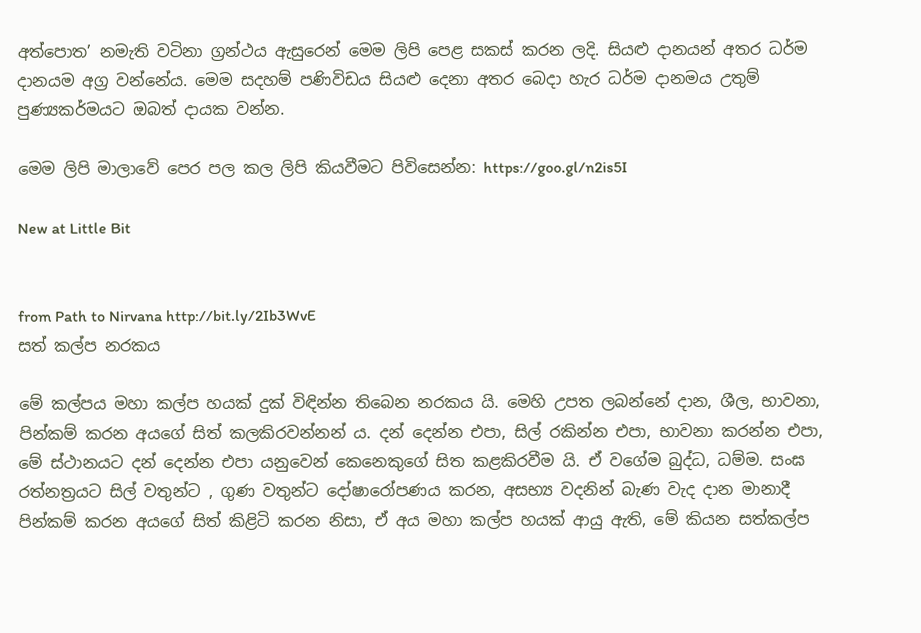අත්පොත’ නමැති වටිනා ග්‍රන්ථය ඇසුරෙන් මෙම ලිපි පෙළ සකස් කරන ලදි. සියළු දානයන් අතර ධර්ම දානයම අග්‍ර වන්නේය. මෙම සදහම් පණිවිඩය සියළු දෙනා අතර බෙදා හැර ධර්ම දානමය උතුම් පුණ්‍යකර්මයට ඔබත් දායක වන්න.

මෙම ලිපි මාලාවේ පෙර පල කල ලිපි කියවීමට පිවිසෙන්න: https://goo.gl/n2is5I

New at Little Bit


from Path to Nirvana http://bit.ly/2Ib3WvE
සත් කල්ප නරකය

මේ කල්පය මහා කල්ප හයක් දුක් විඳින්න තිබෙන නරකය යි. මෙහි උපත ලබන්නේ දාන, ශීල, භාවනා, පින්කම් කරන අයගේ සිත් කලකිරවන්නන් ය. දන් දෙන්න එපා, සිල් රකින්න එපා, භාවනා කරන්න එපා, මේ ස්ථානයට දන් දෙන්න එපා යනුවෙන් කෙනෙකුගේ සිත කළකිරවීම යි. ඒ වගේම බුද්ධ, ධම්ම. සංඝ රත්නත්‍රයට සිල් වතුන්ට , ගුණ වතුන්ට දෝෂාරෝපණය කරන, අසභ්‍ය වදනින් බැණ වැද දාන මානාදී පින්කම් කරන අයගේ සිත් කිළිටි කරන නිසා, ඒ අය මහා කල්ප හයක් ආයු ඇති, මේ කියන සත්කල්ප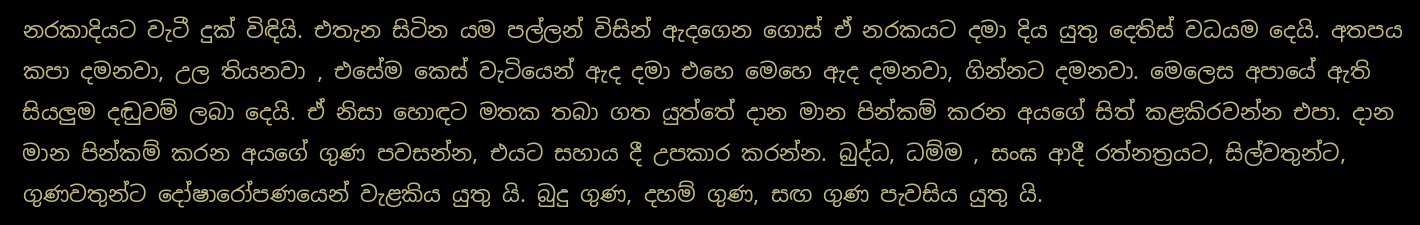නරකාදියට වැටී දුක් විඳියි. එතැන සිටින යම පල්ලන් විසින් ඇදගෙන ගොස් ඒ නරකයට දමා දිය යුතු දෙතිස් වධයම දෙයි. අතපය කපා දමනවා, උල තියනවා , එසේම කෙස් වැටියෙන් ඇද දමා එහෙ මෙහෙ ඇද දමනවා, ගින්නට දමනවා. මෙලෙස අපායේ ඇති සියලුම දඬුවම් ලබා දෙයි. ඒ නිසා හොඳට මතක තබා ගත යුත්තේ දාන මාන පින්කම් කරන අයගේ සිත් කළකිරවන්න එපා. දාන මාන පින්කම් කරන අයගේ ගුණ පවසන්න, එයට සහාය දී උපකාර කරන්න. බුද්ධ, ධම්ම , සංඝ ආදී රත්නත්‍රයට, සිල්වතුන්ට, ගුණවතුන්ට දෝෂාරෝපණයෙන් වැළකිය යුතු යි. බුදු ගුණ, දහම් ගුණ, සඟ ගුණ පැවසිය යුතු යි.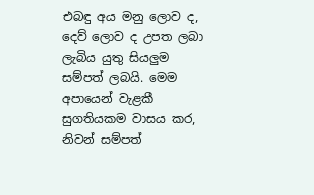එබඳු අය මනු ලොව ද, දෙව් ලොව ද උපත ලබා ලැබිය යුතු සියලුම සම්පත් ලබයි. මෙම අපායෙන් වැළකී සුගතියකම වාසය කර, නිවන් සම්පත්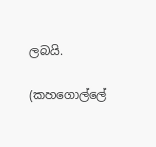ලබයි.

(කහගොල්ලේ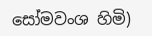සෝමවංශ හිමි)